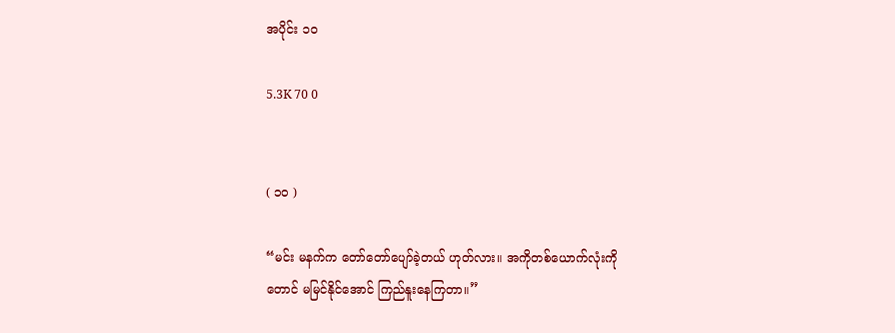အပိုင်း ၁၀

5.3K 70 0


( ၁၀ )

“မင်း မနက်က တော်တော်ပျော်ခဲ့တယ် ဟုတ်လား။ အကိုတစ်ယောက်လုံးကိုတောင် မမြင်နိုင်အောင် ကြည်နူးနေကြတာ။”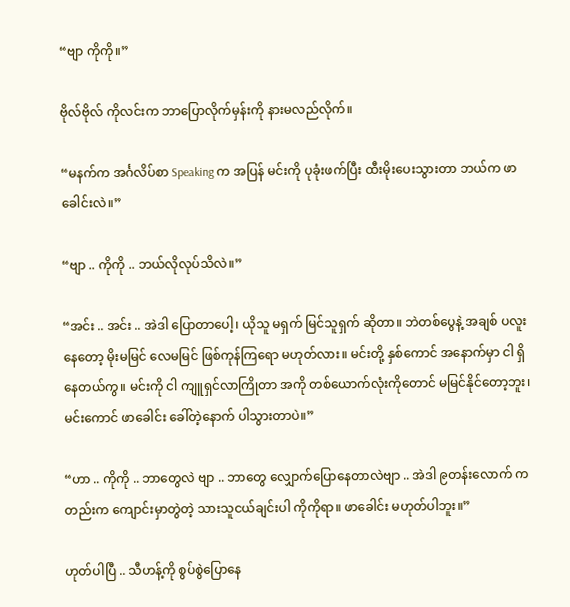“ဗျာ ကိုကို။”

ဗိုလ်ဗိုလ် ကိုလင်းက ဘာပြောလိုက်မှန်းကို နားမလည်လိုက်။

“မနက်က အင်္ဂလိပ်စာ Speaking က အပြန် မင်းကို ပုခုံးဖက်ပြီး ထီးမိုးပေးသွားတာ ဘယ်က ဖာခေါင်းလဲ။”

“ဗျာ .. ကိုကို .. ဘယ်လိုလုပ်သိလဲ။”

“အင်း .. အင်း .. အဲဒါ ပြောတာပေါ့၊ ယိုသူ မရှက် မြင်သူရှက် ဆိုတာ။ ဘဲတစ်ပွေနဲ့ အချစ် ပလူးနေတော့ မိုးမမြင် လေမမြင် ဖြစ်ကုန်ကြရော မဟုတ်လား။ မင်းတို့ နှစ်ကောင် အနောက်မှာ ငါ ရှိနေတယ်ကွ။ မင်းကို ငါ ကျူရှင်လာကြိုတာ အကို တစ်ယောက်လုံးကိုတောင် မမြင်နိုင်တော့ဘူး၊ မင်းကောင် ဖာခေါင်း ခေါ်တဲ့နောက် ပါသွားတာပဲ။”

“ဟာ .. ကိုကို .. ဘာတွေလဲ ဗျာ .. ဘာတွေ လျှောက်ပြောနေတာလဲဗျာ .. အဲဒါ ၉တန်းလောက် ကတည်းက ကျောင်းမှာတွဲတဲ့ သားသူငယ်ချင်းပါ ကိုကိုရာ။ ဖာခေါင်း မဟုတ်ပါဘူး။”

ဟုတ်ပါပြီ .. သီဟန့်ကို စွပ်စွဲပြောနေ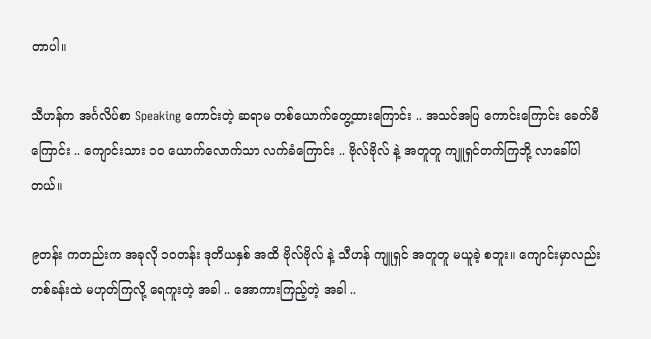တာပါ။

သီဟန်က အင်္ဂလိပ်စာ Speaking ကောင်းတဲ့ ဆရာမ တစ်ယောက်တွေ့ထားကြောင်း .. အသင်အပြ ကောင်းကြောင်း ခေတ်မီကြောင်း .. ကျောင်းသား ၁၀ ယောက်လောက်သာ လက်ခံကြောင်း .. ဗိုလ်ဗိုလ် နဲ့ အတူတူ ကျူရှင်တက်ကြဘို့ လာခေါ်ပါတယ်။

၉တန်း ကတည်းက အခုလို ၁၀တန်း ဒုတိယနှစ် အထိ ဗိုလ်ဗိုလ် နဲ့ သီဟန် ကျူရှင် အတူတူ မယူခဲ့ စဘူး။ ကျောင်းမှာလည်း တစ်ခန်းထဲ မဟုတ်ကြလို့ ရေကူးတဲ့ အခါ .. အောကားကြည့်တဲ့ အခါ ..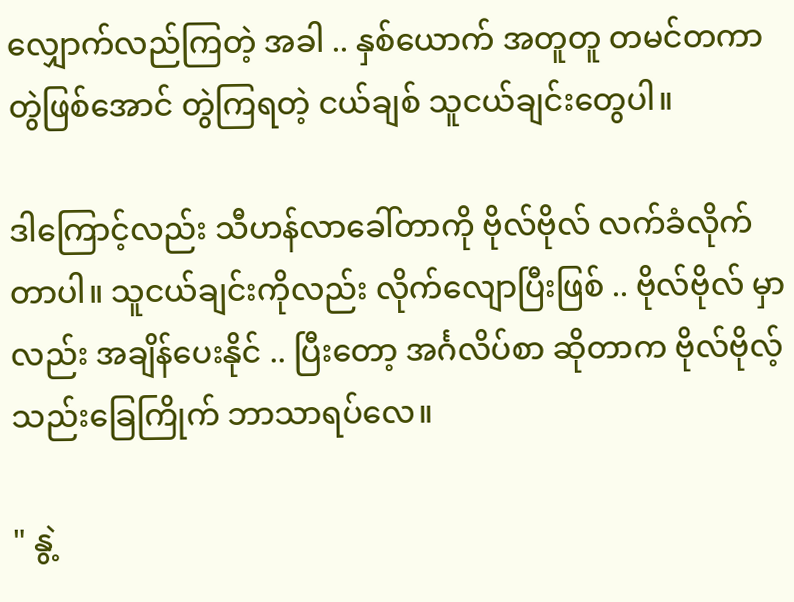လျှောက်လည်ကြတဲ့ အခါ .. နှစ်ယောက် အတူတူ တမင်တကာ တွဲဖြစ်အောင် တွဲကြရတဲ့ ငယ်ချစ် သူငယ်ချင်းတွေပါ။

ဒါကြောင့်လည်း သီဟန်လာခေါ်တာကို ဗိုလ်ဗိုလ် လက်ခံလိုက်တာပါ။ သူငယ်ချင်းကိုလည်း လိုက်လျောပြီးဖြစ် .. ဗိုလ်ဗိုလ် မှာလည်း အချိန်ပေးနိုင် .. ပြီးတော့ အင်္ဂလိပ်စာ ဆိုတာက ဗိုလ်ဗိုလ့် သည်းခြေကြိုက် ဘာသာရပ်လေ။

" နွဲ့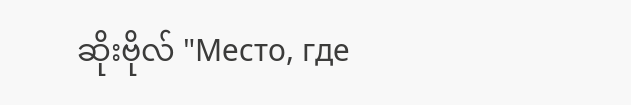ဆိုးဗိုလ် "Место, где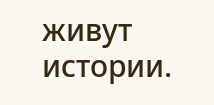живут истории.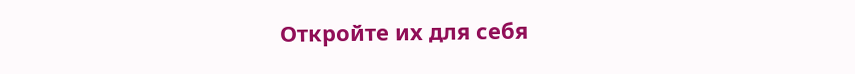Откройте их для себя